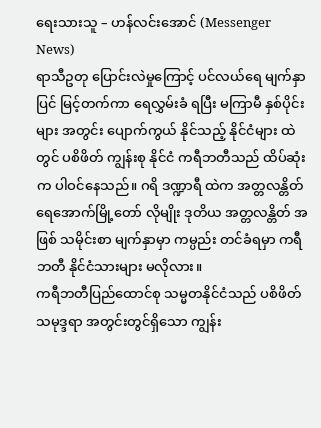ရေးသားသူ – ဟန်လင်းအောင် (Messenger News)
ရာသီဥတု ပြောင်းလဲမှုကြောင့် ပင်လယ်ရေ မျက်နှာပြင် မြင့်တက်ကာ ရေလွှမ်းခံ ရပြီး မကြာမီ နှစ်ပိုင်းများ အတွင်း ပျောက်ကွယ် နိုင်သည့် နိုင်ငံများ ထဲတွင် ပစိဖိတ် ကျွန်းစု နိုင်ငံ ကရီဘတီသည် ထိပ်ဆုံးက ပါဝင်နေသည်။ ဂရိ ဒဏ္ဍာရီ ထဲက အတ္တလန္တိတ် ရေအောက်မြို့တော် လိုမျိုး ဒုတိယ အတ္တလန္တိတ် အဖြစ် သမိုင်းစာ မျက်နှာမှာ ကမ္ပည်း တင်ခံရမှာ ကရီဘတီ နိုင်ငံသားများ မလိုလား။
ကရီဘတီပြည်ထောင်စု သမ္မတနိုင်ငံသည် ပစိဖိတ်သမုဒ္ဒရာ အတွင်းတွင်ရှိသော ကျွန်း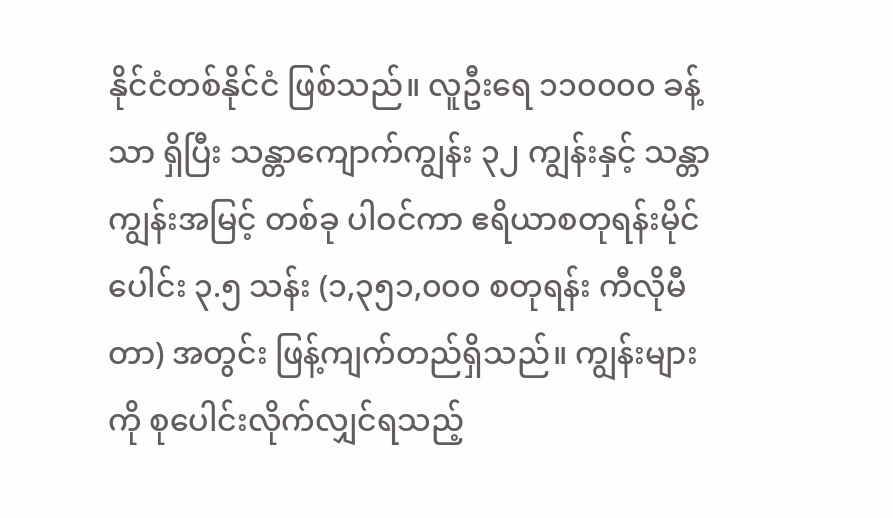နိုင်ငံတစ်နိုင်ငံ ဖြစ်သည်။ လူဦးရေ ၁၁၀၀၀၀ ခန့်သာ ရှိပြီး သန္တာကျောက်ကျွန်း ၃၂ ကျွန်းနှင့် သန္တာကျွန်းအမြင့် တစ်ခု ပါဝင်ကာ ဧရိယာစတုရန်းမိုင်ပေါင်း ၃.၅ သန်း (၁,၃၅၁,၀၀၀ စတုရန်း ကီလိုမီတာ) အတွင်း ဖြန့်ကျက်တည်ရှိသည်။ ကျွန်းများကို စုပေါင်းလိုက်လျှင်ရသည့်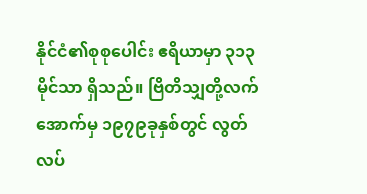နိုင်ငံ၏စုစုပေါင်း ဧရိယာမှာ ၃၁၃ မိုင်သာ ရှိသည်။ ဗြိတိသျှတို့လက်အောက်မှ ၁၉၇၉ခုနှစ်တွင် လွတ်လပ်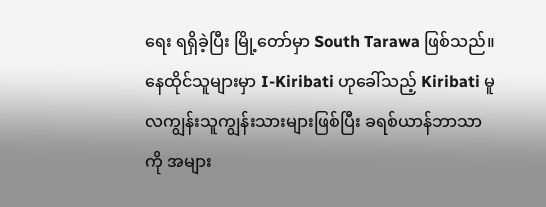ရေး ရရှိခဲ့ပြီး မြို့တော်မှာ South Tarawa ဖြစ်သည်။ နေထိုင်သူများမှာ I-Kiribati ဟုခေါ်သည့် Kiribati မူလကျွန်းသူကျွန်းသားများဖြစ်ပြီး ခရစ်ယာန်ဘာသာကို အများ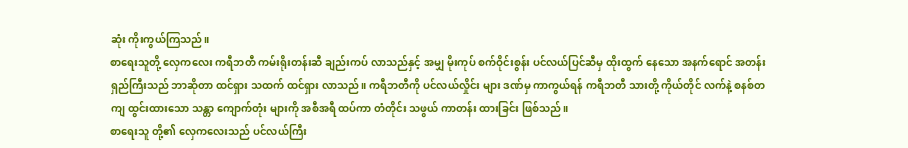ဆုံး ကိုးကွယ်ကြသည်။
စာရေးသူတို့ လှေကလေး ကရီဘတီ ကမ်းရိုးတန်းဆီ ချည်းကပ် လာသည်နှင့် အမျှ မိုးကုပ် စက်ဝိုင်းစွန်း ပင်လယ်ပြင်ဆီမှ ထိုးထွက် နေသော အနက်ရောင် အတန်းရှည်ကြီးသည် ဘာဆိုတာ ထင်ရှား သထက် ထင်ရှား လာသည်။ ကရီဘတီကို ပင်လယ်လှိုင်း များ ဒဏ်မှ ကာကွယ်ရန် ကရီဘတီ သားတို့ ကိုယ်တိုင် လက်နဲ့ စနစ်တကျ ထွင်းထားသော သန္တာ ကျောက်တုံး များကို အစီအရီ ထပ်ကာ တံတိုင်း သဖွယ် ကာတန်း ထားခြင်း ဖြစ်သည်။
စာရေးသူ တို့၏ လှေကလေးသည် ပင်လယ်ကြီး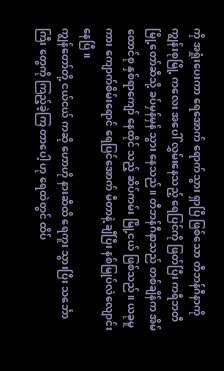ကို အရှုံးပေးကာ ရေအောက် ရောက်သွား ရှာပြီ ဖြစ်သော တီဘန်ဂီနာကို ကျွန်းစုမြို့ ကလေး အပေါ် လွှမ်းနေသည့် ရေပြင်ကို ဖြတ်ပြီး ကရီဘတီ မြို့တော်ဆီသို့ ခပ်မှန်မှန် သွား နေသည်။ တီဘန်ဂီနာသည် တစ်ချိန်က အိမ်ထောင်စု နှစ်ရာကျော် နေထိုင် သည့် ဆိပ်ကမ်း မြို့ငယ် ဖြစ်သည်။ ယခုမူကား ကျောက်စိမ်းရောင် ရေပြင်အောက် မီတာနဲ့ ချီပြီး နစ်မြုပ်လဲလျောင်း နေပြီ။
ကျွန်တော်တို့ ငယ်ငယ် ကဆို ဟောဟို နားဆီထိ ရေကူး သွားပြီး သင်္ဘောကြီး တွေကို ကြည့်ခဲ့ကြ တာပေါ့ ဟု ရေထဲတွင် ထိပ်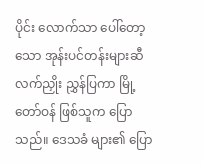ပိုင်း လောက်သာ ပေါ်တော့သော အုန်းပင်တန်းများဆီ လက်ညှိုး ညွှန်ပြကာ မြို့တော်ဝန် ဖြစ်သူက ပြောသည်။ ဒေသခံ များ၏ ပြော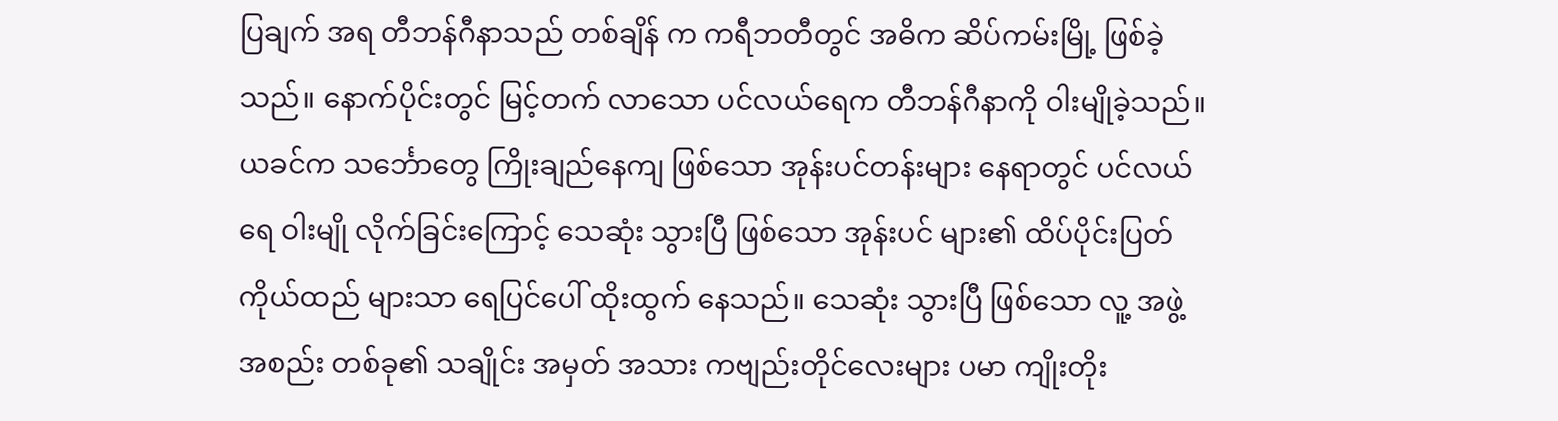ပြချက် အရ တီဘန်ဂီနာသည် တစ်ချိန် က ကရီဘတီတွင် အဓိက ဆိပ်ကမ်းမြို့ ဖြစ်ခဲ့သည်။ နောက်ပိုင်းတွင် မြင့်တက် လာသော ပင်လယ်ရေက တီဘန်ဂီနာကို ဝါးမျိုခဲ့သည်။
ယခင်က သင်္ဘောတွေ ကြိုးချည်နေကျ ဖြစ်သော အုန်းပင်တန်းများ နေရာတွင် ပင်လယ်ရေ ဝါးမျို လိုက်ခြင်းကြောင့် သေဆုံး သွားပြီ ဖြစ်သော အုန်းပင် များ၏ ထိပ်ပိုင်းပြတ် ကိုယ်ထည် များသာ ရေပြင်ပေါ် ထိုးထွက် နေသည်။ သေဆုံး သွားပြီ ဖြစ်သော လူ့ အဖွဲ့အစည်း တစ်ခု၏ သချိုင်း အမှတ် အသား ကဗျည်းတိုင်လေးများ ပမာ ကျိုးတိုး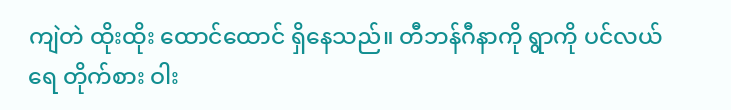ကျဲတဲ ထိုးထိုး ထောင်ထောင် ရှိနေသည်။ တီဘန်ဂီနာကို ရွာကို ပင်လယ်ရေ တိုက်စား ဝါး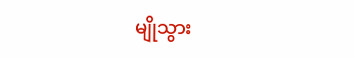မျိုသွား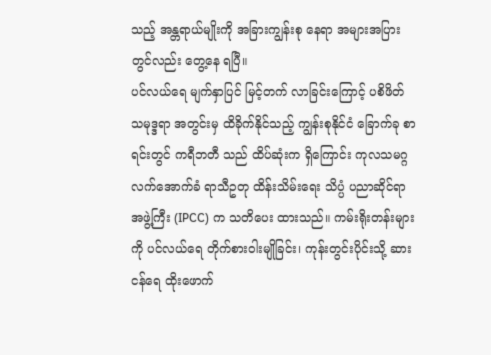သည့် အန္တရာယ်မျိုးကို အခြားကျွန်းစု နေရာ အများအပြား တွင်လည်း တွေ့နေ ရပြီ။
ပင်လယ်ရေ မျက်နှာပြင် မြင့်တက် လာခြင်းကြောင့် ပစိဖိတ် သမုဒ္ဒရာ အတွင်းမှ ထိခိုက်နိုင်သည့် ကျွန်းစုနိုင်ငံ ခြောက်ခု စာရင်းတွင် ကရီဘတီ သည် ထိပ်ဆုံးက ရှိကြောင်း ကုလသမဂ္ဂ လက်အောက်ခံ ရာသီဥတု ထိန်းသိမ်းရေး သိပ္ပံ ပညာဆိုင်ရာ အဖွဲ့ကြီး (IPCC) က သတိပေး ထားသည်။ ကမ်းရိုးတန်းများကို ပင်လယ်ရေ တိုက်စားဝါးမျိုခြင်း၊ ကုန်းတွင်းပိုင်းသို့ ဆားငန်ရေ ထိုးဖောက်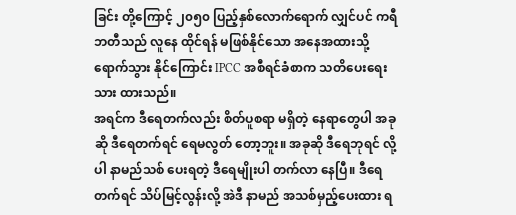ခြင်း တို့ကြောင့် ၂၀၅၀ ပြည့်နှစ်လောက်ရောက် လျှင်ပင် ကရီဘတီသည် လူနေ ထိုင်ရန် မဖြစ်နိုင်သော အနေအထားသို့ ရောက်သွား နိုင်ကြောင်း IPCC အစီရင်ခံစာက သတိပေးရေးသား ထားသည်။
အရင်က ဒီရေတက်လည်း စိတ်ပူစရာ မရှိတဲ့ နေရာတွေပါ အခုဆို ဒီရေတက်ရင် ရေမလွတ် တော့ဘူး။ အခုဆို ဒီရေဘုရင် လို့ပါ နာမည်သစ် ပေးရတဲ့ ဒီရေမျိုးပါ တက်လာ နေပြီ။ ဒီရေတက်ရင် သိပ်မြင့်လွန်းလို့ အဲဒီ နာမည် အသစ်မှည့်ပေးထား ရ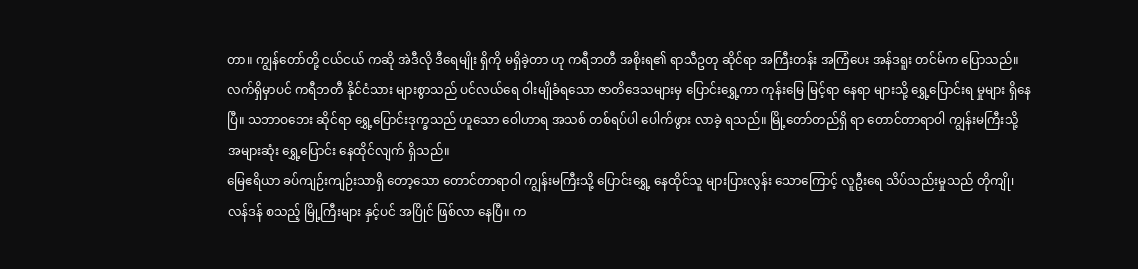တာ။ ကျွန်တော်တို့ ငယ်ငယ် ကဆို အဲဒီလို ဒီရေမျိုး ရှိကို မရှိခဲ့တာ ဟု ကရီဘတီ အစိုးရ၏ ရာသီဥတု ဆိုင်ရာ အကြီးတန်း အကြံပေး အန်ဒရူး တင်မ်က ပြောသည်။
လက်ရှိမှာပင် ကရီဘတီ နိုင်ငံသား များစွာသည် ပင်လယ်ရေ ဝါးမျိုခံရသော ဇာတိဒေသများမှ ပြောင်းရွှေ့ကာ ကုန်းမြေ မြင့်ရာ နေရာ များသို့ ရွှေ့ပြောင်းရ မှုများ ရှိနေပြီ။ သဘာဝဘေး ဆိုင်ရာ ရွှေ့ပြောင်းဒုက္ခသည် ဟူသော ဝေါဟာရ အသစ် တစ်ရပ်ပါ ပေါက်ဖွား လာခဲ့ ရသည်။ မြို့တော်တည်ရှိ ရာ တောင်တာရာဝါ ကျွန်းမကြီးသို့ အများဆုံး ရွှေ့ပြောင်း နေထိုင်လျက် ရှိသည်။
မြေဧရိယာ ခပ်ကျဉ်းကျဉ်းသာရှိ တော့သော တောင်တာရာဝါ ကျွန်းမကြီးသို့ ပြောင်းရွှေ့ နေထိုင်သူ များပြားလွန်း သောကြောင့် လူဦးရေ သိပ်သည်းမှုသည် တိုကျို၊ လန်ဒန် စသည့် မြို့ကြီးများ နှင့်ပင် အပြိုင် ဖြစ်လာ နေပြီ။ က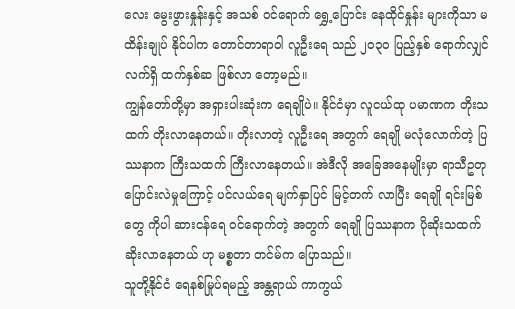လေး မွေးဖွားနှုန်းနှင့် အသစ် ဝင်ရောက် ရွှေ့ပြောင်း နေထိုင်နှုန်း များကိုသာ မထိန်းချုပ် နိုင်ပါက တောင်တာရာဝါ လူဦးရေ သည် ၂၀၃၀ ပြည့်နှစ် ရောက်လျှင် လက်ရှိ ထက်နှစ်ဆ ဖြစ်လာ တော့မည်။
ကျွန်တော်တို့မှာ အရှားပါးဆုံးက ရေချိုပဲ။ နိုင်ငံမှာ လူငယ်ထု ပမာဏက တိုးသထက် တိုးလာနေတယ်။ တိုးလာတဲ့ လူဦးရေ အတွက် ရေချို မလုံလောက်တဲ့ ပြဿနာက ကြီးသထက် ကြီးလာနေတယ်။ အဲဒီလို အခြေအနေမျိုးမှာ ရာသီဥတု ပြောင်းလဲမှုကြောင့် ပင်လယ်ရေ မျက်နှာပြင် မြင့်တက် လာပြီး ရေချို ရင်းမြစ်တွေ ကိုပါ ဆားငန်ရေ ဝင်ရောက်တဲ့ အတွက် ရေချို ပြဿနာက ပိုဆိုးသထက် ဆိုးလာနေတယ် ဟု မစ္စတာ တင်မ်က ပြောသည်။
သူတို့နိုင်ငံ ရေနစ်မြုပ်ရမည့် အန္တရာယ် ကာကွယ်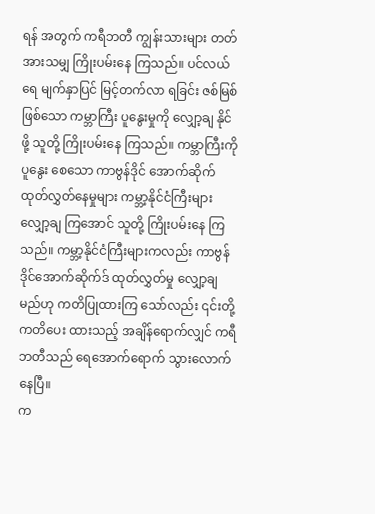ရန် အတွက် ကရီဘတီ ကျွန်းသားများ တတ်အားသမျှ ကြိုးပမ်းနေ ကြသည်။ ပင်လယ်ရေ မျက်နှာပြင် မြင့်တက်လာ ရခြင်း ဇစ်မြစ် ဖြစ်သော ကမ္ဘာကြီး ပူနွေးမှုကို လျှော့ချ နိုင်ဖို့ သူတို့ ကြိုးပမ်းနေ ကြသည်။ ကမ္ဘာကြီးကို ပူနွေး စေသော ကာဗွန်ဒိုင် အောက်ဆိုက် ထုတ်လွှတ်နေမှုများ ကမ္ဘာ့နိုင်ငံကြီးများ လျှော့ချ ကြအောင် သူတို့ ကြိုးပမ်းနေ ကြသည်။ ကမ္ဘာ့နိုင်ငံကြီးများကလည်း ကာဗွန် ဒိုင်အောက်ဆိုက်ဒ် ထုတ်လွှတ်မှု လျှော့ချမည်ဟု ကတိပြုထားကြ သော်လည်း ၎င်းတို့ ကတိပေး ထားသည့် အချိန်ရောက်လျှင် ကရီဘတီသည် ရေအောက်ရောက် သွားလောက် နေပြီ။
က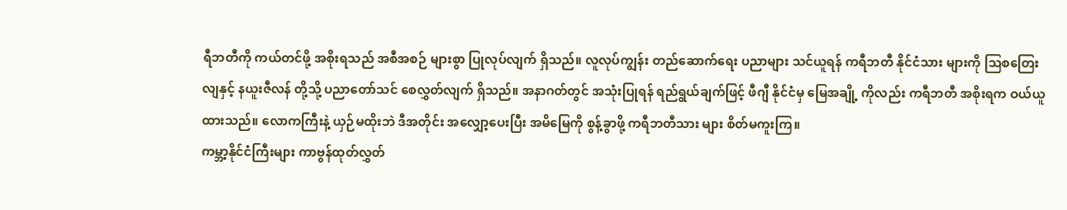ရီဘတီကို ကယ်တင်ဖို့ အစိုးရသည် အစီအစဉ် များစွာ ပြုလုပ်လျက် ရှိသည်။ လူလုပ်ကျွန်း တည်ဆောက်ရေး ပညာများ သင်ယူရန် ကရီဘတီ နိုင်ငံသား များကို သြစတြေးလျနှင့် နယူးဇီလန် တို့သို့ ပညာတော်သင် စေလွှတ်လျက် ရှိသည်။ အနာဂတ်တွင် အသုံးပြုရန် ရည်ရွယ်ချက်ဖြင့် ဖီဂျီ နိုင်ငံမှ မြေအချို့ ကိုလည်း ကရီဘတီ အစိုးရက ဝယ်ယူ ထားသည်။ လောကကြီးနဲ့ ယှဉ်မထိုးဘဲ ဒီအတိုင်း အလျှော့ပေးပြီး အမိမြေကို စွန့်ခွာဖို့ ကရီဘတီသား များ စိတ်မကူးကြ။
ကမ္ဘာ့နိုင်ငံကြီးများ ကာဗွန်ထုတ်လွှတ်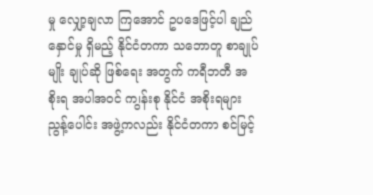မှု လျှော့ချလာ ကြအောင် ဥပဒေဖြင့်ပါ ချည်နှောင်မှု ရှိမည့် နိုင်ငံတကာ သဘောတူ စာချုပ်မျိုး ချုပ်ဆို ဖြစ်ရေး အတွက် ကရီဘတီ အစိုးရ အပါအဝင် က၊ွန်းစု နိုင်ငံ အစိုးရများ ညွန့်ပေါင်း အဖွဲ့ကလည်း နိုင်ငံတကာ စင်မြင့်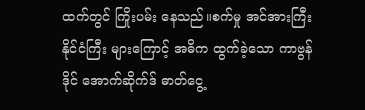ထက်တွင် ကြိုးပမ်း နေသည်။စက်မှု အင်အားကြီး နိုင်ငံကြီး များကြောင့် အဓိက ထွက်ခဲ့သော ကာဗွန်ဒိုင် အောက်ဆိုက်ဒ် ဓာတ်ငွေ့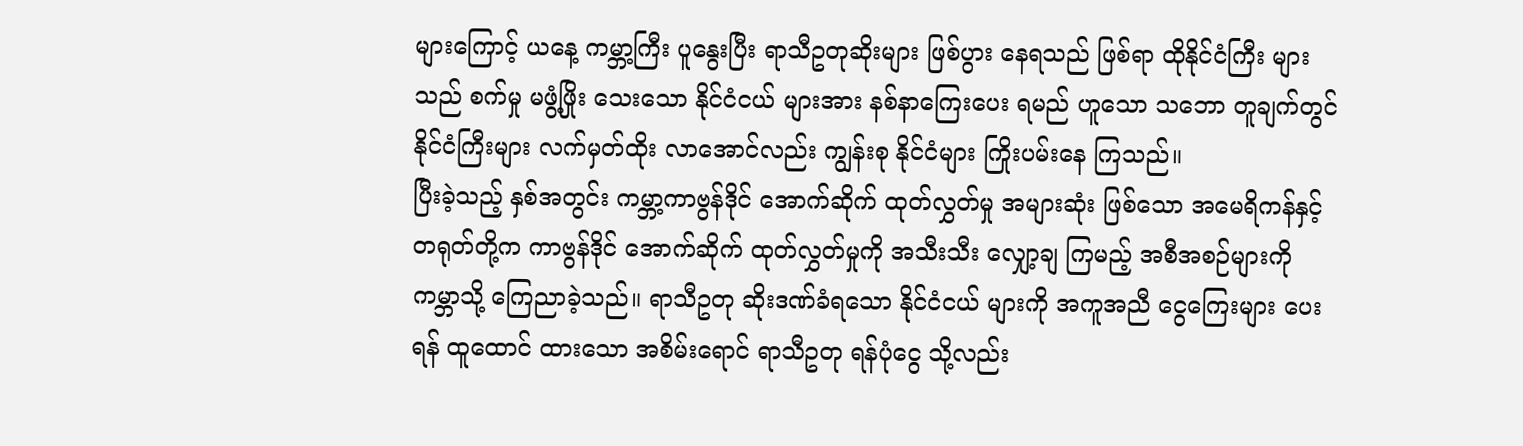များကြောင့် ယနေ့ ကမ္ဘာ့ကြီး ပူနွေးပြီး ရာသီဥတုဆိုးများ ဖြစ်ပွား နေရသည် ဖြစ်ရာ ထိုနိုင်ငံကြီး များသည် စက်မှု မဖွံ့ဖြိုး သေးသော နိုင်ငံငယ် များအား နစ်နာကြေးပေး ရမည် ဟူသော သဘော တူချက်တွင် နိုင်ငံကြီးများ လက်မှတ်ထိုး လာအောင်လည်း ကျွန်းစု နိုင်ငံများ ကြိုးပမ်းနေ ကြသည်။
ပြီးခဲ့သည့် နှစ်အတွင်း ကမ္ဘာ့ကာဗွန်ဒိုင် အောက်ဆိုက် ထုတ်လွှတ်မှု အများဆုံး ဖြစ်သော အမေရိကန်နှင့် တရုတ်တို့က ကာဗွန်ဒိုင် အောက်ဆိုက် ထုတ်လွှတ်မှုကို အသီးသီး လျှော့ချ ကြမည့် အစီအစဉ်များကို ကမ္ဘာသို့ ကြေညာခဲ့သည်။ ရာသီဥတု ဆိုးဒဏ်ခံရသော နိုင်ငံငယ် များကို အကူအညီ ငွေကြေးများ ပေးရန် ထူထောင် ထားသော အစိမ်းရောင် ရာသီဥတု ရန်ပုံငွေ သို့လည်း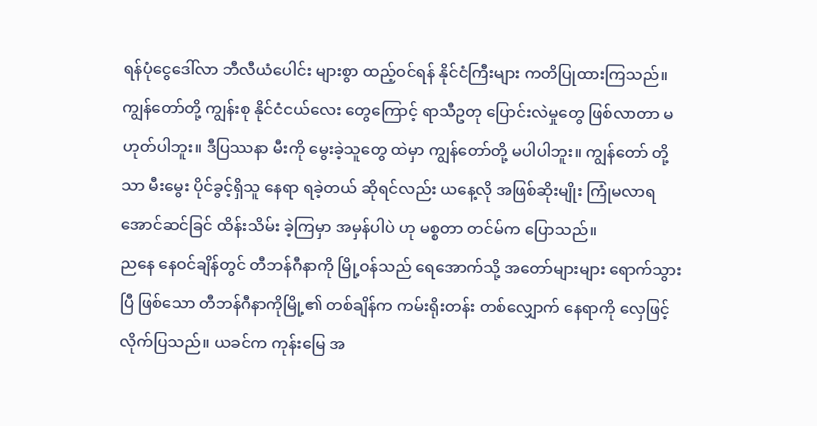ရန်ပုံငွေဒေါ်လာ ဘီလီယံပေါင်း များစွာ ထည့်ဝင်ရန် နိုင်ငံကြီးများ ကတိပြုထားကြသည်။
ကျွန်တော်တို့ ကျွန်းစု နိုင်ငံငယ်လေး တွေကြောင့် ရာသီဥတု ပြောင်းလဲမှုတွေ ဖြစ်လာတာ မဟုတ်ပါဘူး။ ဒီပြဿနာ မီးကို မွေးခဲ့သူတွေ ထဲမှာ ကျွန်တော်တို့ မပါပါဘူး။ ကျွန်တော် တို့သာ မီးမွေး ပိုင်ခွင့်ရှိသူ နေရာ ရခဲ့တယ် ဆိုရင်လည်း ယနေ့လို အဖြစ်ဆိုးမျိုး ကြုံမလာရအောင်ဆင်ခြင် ထိန်းသိမ်း ခဲ့ကြမှာ အမှန်ပါပဲ ဟု မစ္စတာ တင်မ်က ပြောသည်။
ညနေ နေဝင်ချိန်တွင် တီဘန်ဂီနာကို မြို့ဝန်သည် ရေအောက်သို့ အတော်များများ ရောက်သွားပြီ ဖြစ်သော တီဘန်ဂီနာကိုမြို့၏ တစ်ချိန်က ကမ်းရိုးတန်း တစ်လျှောက် နေရာကို လှေဖြင့် လိုက်ပြသည်။ ယခင်က ကုန်းမြေ အ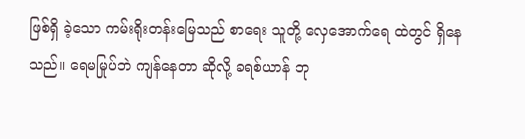ဖြစ်ရှိ ခဲ့သော ကမ်းရိုးတန်းမြေသည် စာရေး သူတို့ လှေအောက်ရေ ထဲတွင် ရှိနေသည်။ ရေမမြုပ်ဘဲ ကျန်နေတာ ဆိုလို့ ခရစ်ယာန် ဘု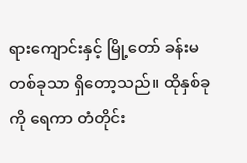ရားကျောင်းနှင့် မြို့တော် ခန်းမ တစ်ခုသာ ရှိတော့သည်။ ထိုနှစ်ခုကို ရေကာ တံတိုင်း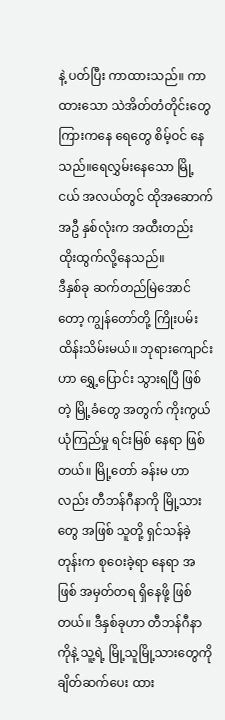နဲ့ ပတ်ပြီး ကာထားသည်။ ကာထားသော သဲအိတ်တံတိုင်းတွေ ကြားကနေ ရေတွေ စိမ့်ဝင် နေသည်။ရေလွှမ်းနေသော မြို့ငယ် အလယ်တွင် ထိုအဆောက် အဦ နှစ်လုံးက အထီးတည်း ထိုးထွက်လို့နေသည်။
ဒီနှစ်ခု ဆက်တည်မြဲအောင်တော့ ကျွန်တော်တို့ ကြိုးပမ်း ထိန်းသိမ်းမယ်။ ဘုရားကျောင်းဟာ ရွှေ့ပြောင်း သွားရပြီ ဖြစ်တဲ့ မြို့ခံတွေ အတွက် ကိုးကွယ် ယုံကြည်မှု ရင်းမြစ် နေရာ ဖြစ်တယ်။ မြို့တော် ခန်းမ ဟာလည်း တီဘန်ဂီနာကို မြို့သားတွေ အဖြစ် သူတို့ ရှင်သန်ခဲ့တုန်းက စုဝေးခဲ့ရာ နေရာ အဖြစ် အမှတ်တရ ရှိနေဖို့ ဖြစ်တယ်။ ဒီနှစ်ခုဟာ တီဘန်ဂီနာကိုနဲ့ သူ့ရဲ့ မြို့သူမြို့သားတွေကို ချိတ်ဆက်ပေး ထား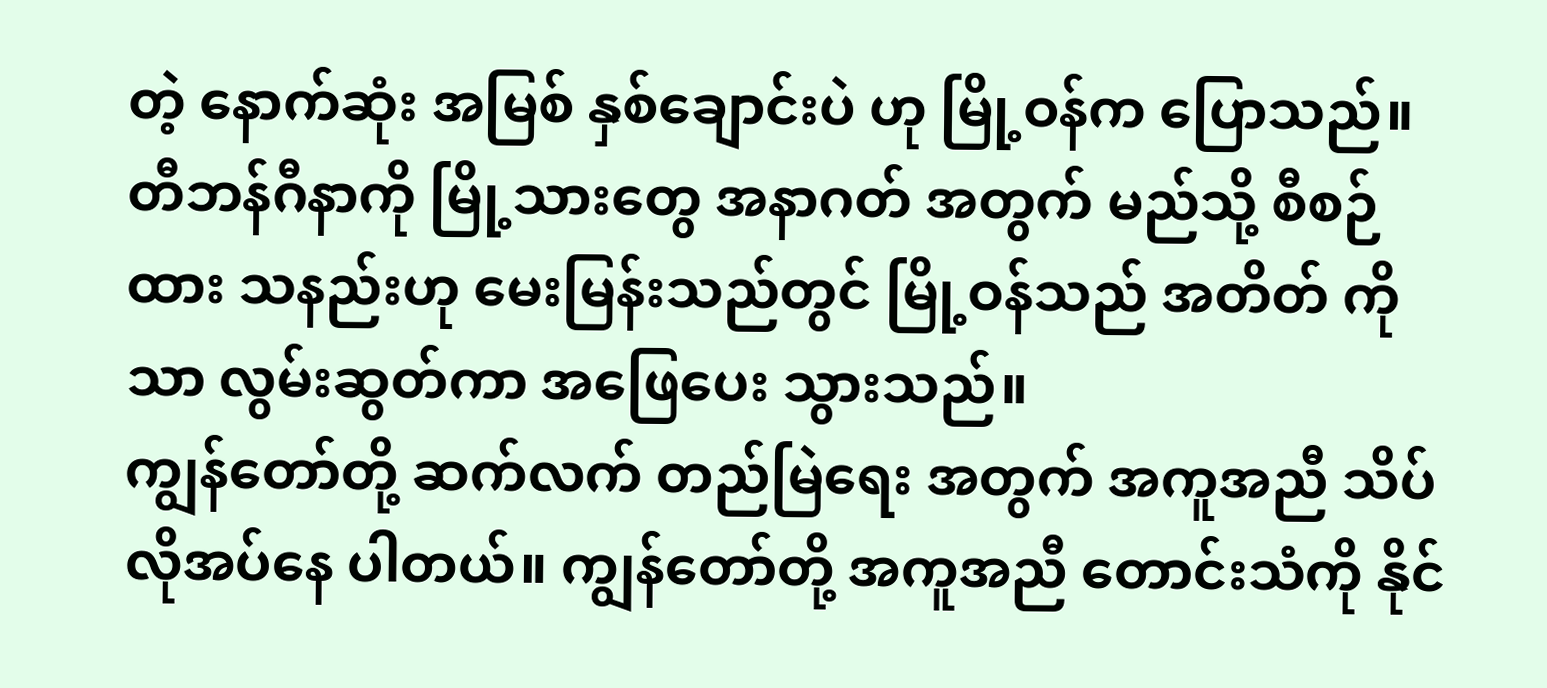တဲ့ နောက်ဆုံး အမြစ် နှစ်ချောင်းပဲ ဟု မြို့ဝန်က ပြောသည်။ တီဘန်ဂီနာကို မြို့သားတွေ အနာဂတ် အတွက် မည်သို့ စီစဉ်ထား သနည်းဟု မေးမြန်းသည်တွင် မြို့ဝန်သည် အတိတ် ကိုသာ လွမ်းဆွတ်ကာ အဖြေပေး သွားသည်။
ကျွန်တော်တို့ ဆက်လက် တည်မြဲရေး အတွက် အကူအညီ သိပ်လိုအပ်နေ ပါတယ်။ ကျွန်တော်တို့ အကူအညီ တောင်းသံကို နိုင်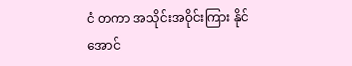ငံ တကာ အသိုင်းအဝိုင်းကြား နိုင်အောင်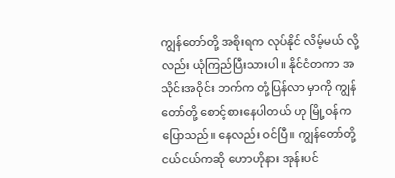ကျွန်တော်တို့ အစိုးရက လုပ်နိုင် လိမ့်မယ် လို့လည်း ယုံကြည်ပြီးသားပါ။ နိုင်ငံတကာ အသိုင်းအဝိုင်း ဘက်က တုံ့ပြန်လာ မှာကို ကျွန်တော်တို့ စောင့်စားနေပါတယ် ဟု မြို့ဝန်က ပြောသည်။ နေလည်း ဝင်ပြီ။ ကျွန်တော်တို့ ငယ်ငယ်ကဆို ဟောဟိုနား အုန်းပင်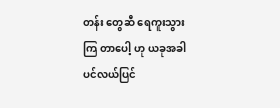တန်း တွေဆီ ရေကူးသွားကြ တာပေါ့ ဟု ယခုအခါ ပင်လယ်ပြင်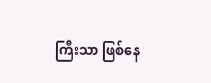ကြီးသာ ဖြစ်နေ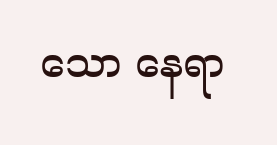သော နေရာ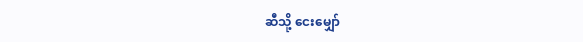ဆီသို့ ငေးမျှော်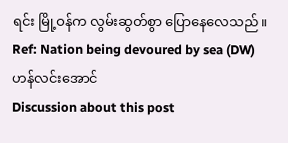ရင်း မြို့ဝန်က လွမ်းဆွတ်စွာ ပြောနေလေသည်။
Ref: Nation being devoured by sea (DW)
ဟန်လင်းအောင်
Discussion about this post